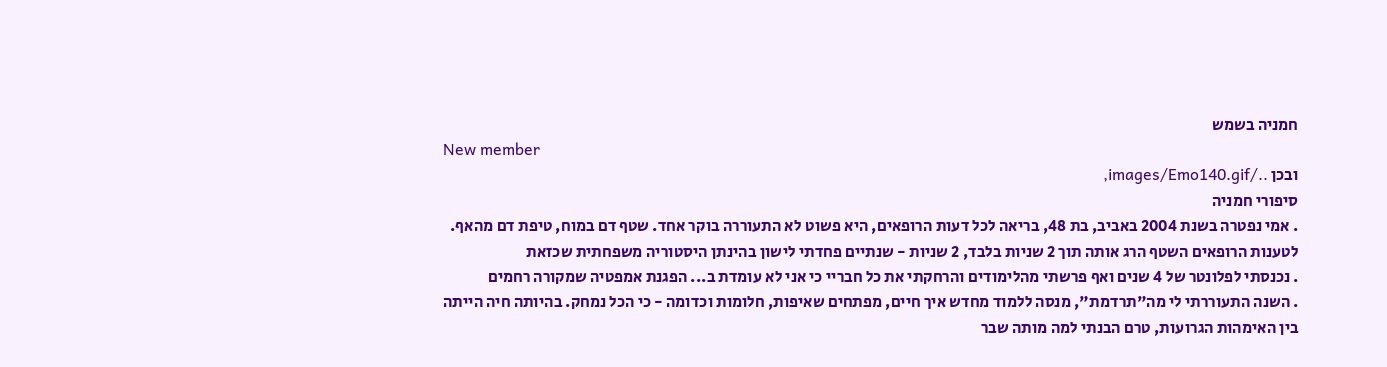חמניה בשמש
New member
ובכן ../images/Emo140.gif,
סיפורי חמניה
. אמי נפטרה בשנת 2004 באביב, בת 48, בריאה לכל דעות הרופאים, היא פשוט לא התעוררה בוקר אחד. שטף דם במוח, טיפת דם מהאף. לטענות הרופאים השטף הרג אותה תוך 2 שניות בלבד, 2 שניות - שנתיים פחדתי לישון בהינתן היסטוריה משפחתית שכזאת
. נכנסתי לפלונטר של 4 שנים ואף פרשתי מהלימודים והרחקתי את כל חבריי כי אני לא עומדת ב... הפגנת אמפטיה שמקורה רחמים
. השנה התעוררתי לי מה"תרדמת", מנסה ללמוד מחדש איך חיים, מפתחים שאיפות, חלומות וכדומה - כי הכל נמחק. בהיותה חיה הייתה בין האימהות הגרועות, טרם הבנתי למה מותה שבר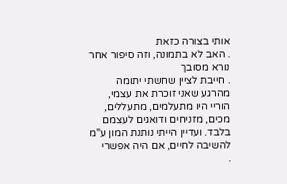אותי בצורה כזאת
. האב לא בתמונה, וזה סיפור אחר נורא מסובך
. חייבת לציין שחשתי יתומה מהרגע שאני זוכרת את עצמי, הוריי היו מתעלמים, מתעללים, מכים, מזניחים ודואגים לעצמם בלבד. ועדיין הייתי נותנת המון ע"מ להשיבה לחיים, אם היה אפשרי
.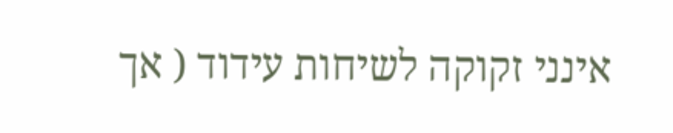אינני זקוקה לשיחות עידוד ( אך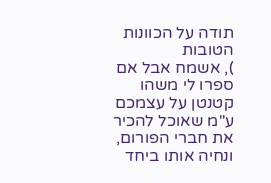תודה על הכוונות הטובות
), אשמח אבל אם ספרו לי משהו קטנטן על עצמכם ע"מ שאוכל להכיר את חברי הפורום, ונחיה אותו ביחד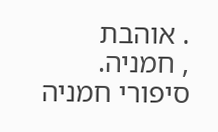. אוהבת
, חמניה.
סיפורי חמניה